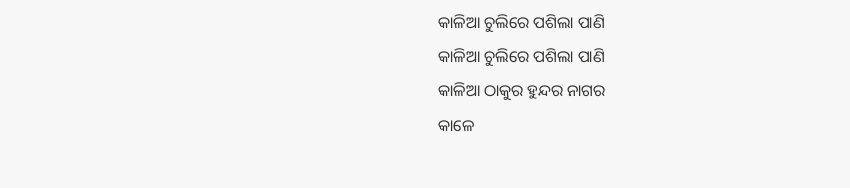କାଳିଆ ଚୁଲିରେ ପଶିଲା ପାଣି
କାଳିଆ ଚୁଲିରେ ପଶିଲା ପାଣି
କାଳିଆ ଠାକୁର ହୁନ୍ଦର ନାଗର
କାଳେ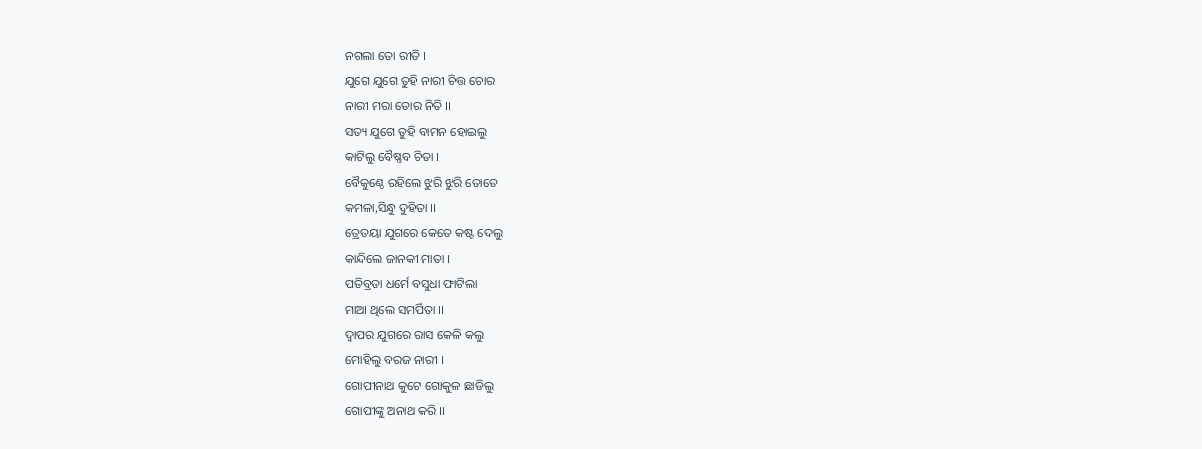ନଗଲା ତୋ ରୀତି ।
ଯୁଗେ ଯୁଗେ ତୁହି ନାରୀ ଚିତ୍ତ ଚୋର
ନାରୀ ମରା ତୋର ନିତି ।।
ସତ୍ୟ ଯୁଗେ ତୁହି ବାମନ ହୋଇଲୁ
କାଟିଲୁ ବୈଷ୍ଣବ ଚିତା ।
ବୈକୁଣ୍ଠେ ରହିଲେ ଝୁରି ଝୁରି ତୋତେ
କମଳା,ସିନ୍ଧୁ ଦୁହିତା ।।
ତ୍ରେତୟା ଯୁଗରେ କେତେ କଷ୍ଟ ଦେଲୁ
କାନ୍ଦିଲେ ଜାନକୀ ମାତା ।
ପତିବ୍ରତା ଧର୍ମେ ବସୁଧା ଫାଟିଲା
ମାଆ ଥିଲେ ସମର୍ପିତା ।।
ଦ୍ୱାପର ଯୁଗରେ ରାସ କେଳି କଲୁ
ମୋହିଲୁ ବରଜ ନାରୀ ।
ଗୋପୀନାଥ କୁଟେ ଗୋକୁଳ ଛାଡିଲୁ
ଗୋପୀଙ୍କୁ ଅନାଥ କରି ।।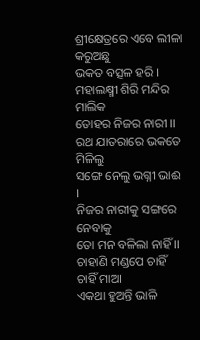ଶ୍ରୀକ୍ଷେତ୍ରରେ ଏବେ ଲୀଳା କରୁଅଛୁ
ଭକତ ବତ୍ସଳ ହରି ।
ମହାଲକ୍ଷ୍ମୀ ଶିରି ମନ୍ଦିର ମାଲିକ
ତୋହର ନିଜର ନାରୀ ।।
ରଥ ଯାତରାରେ ଭକତେ ମିଳିଲୁ
ସଙ୍ଗେ ନେଲୁ ଭଗ୍ନୀ ଭାଈ ।
ନିଜର ନାରୀକୁ ସଙ୍ଗରେ ନେବାକୁ
ତୋ ମନ ବଳିଲା ନାହିଁ ।।
ଚାହାଣି ମଣ୍ଡପେ ଚାହିଁ ଚାହିଁ ମାଆ
ଏକଥା ହୁଅନ୍ତି ଭାଳି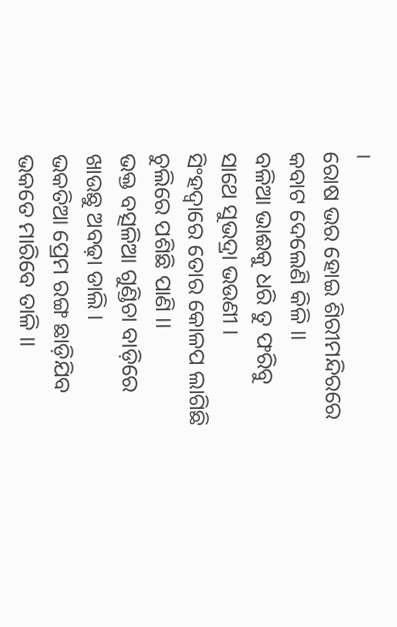।
ରୋଷ ଭର ହୋଇ ଶିରୀମନ୍ଦିରରେ
କବାଟ ଦେଲେଣି କିଳି ।।
ବଳିଆ ଭାଈକୁ ଧରି ତୁ ଫରିବୁ
ସାଥେ ସୁଭଦ୍ରା ଭଉଣୀ ।
ସିଂହଦ୍ୱାରେ ତୋର କୋଳପ ଲାଗିଛି
ଚୁଲିରେ ପଶିଛି ପାଣି ।।
ଭକ୍ତ ବତ୍ସଳିଆ ଗୁଣ୍ଡିଚା ବାଡ଼ିରେ
ଖାଉଛୁ ଅବଢ଼ା ଡାଲି ।
ଭକତିଆ ପ୍ରେମ ରଙ୍ଗ ଛାଡ଼ିଯିବ
ଭକତେ ମାରିବେ ତାଳି ।।